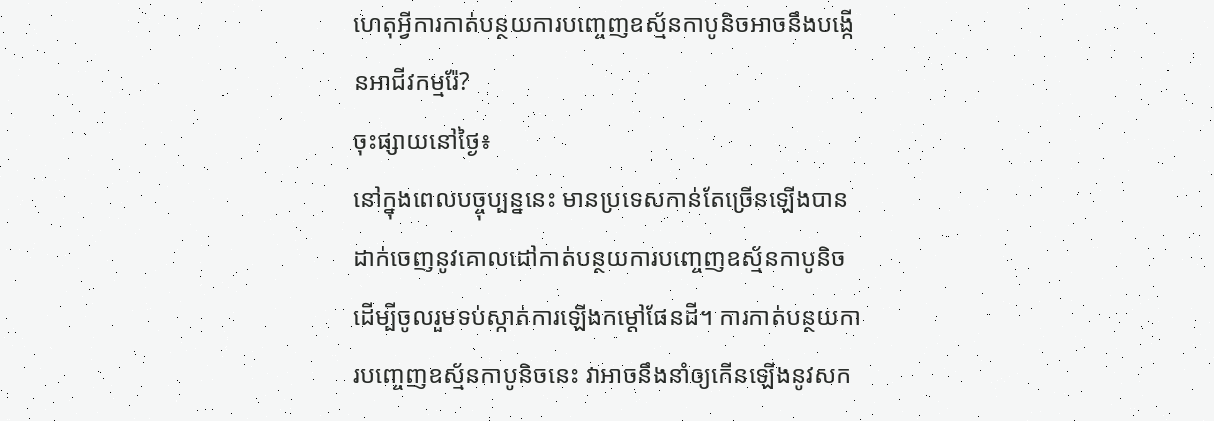ហេតុអ្វីការកាត់បន្ថយការបញ្ចេញឧស្ម័នកាបូនិចអាចនឹងបង្កើនអាជីវកម្មរ៉ែ?
ចុះផ្សាយនៅថ្ងៃ៖
នៅក្នុងពេលបច្ចុប្បន្ននេះ មានប្រទេសកាន់តែច្រើនឡើងបានដាក់ចេញនូវគោលដៅកាត់បន្ថយការបញ្ចេញឧស្ម័នកាបូនិច ដើម្បីចូលរួមទប់ស្កាត់ការឡើងកម្តៅផែនដី។ ការកាត់បន្ថយការបញ្ចេញឧស្ម័នកាបូនិចនេះ វាអាចនឹងនាំឲ្យកើនឡើងនូវសក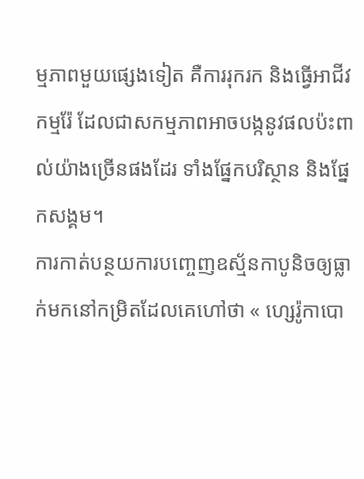ម្មភាពមួយផ្សេងទៀត គឺការរុករក និងធ្វើអាជីវកម្មរ៉ែ ដែលជាសកម្មភាពអាចបង្កនូវផលប៉ះពាល់យ៉ាងច្រើនផងដែរ ទាំងផ្នែកបរិស្ថាន និងផ្នែកសង្គម។
ការកាត់បន្ថយការបញ្ចេញឧស្ម័នកាបូនិចឲ្យធ្លាក់មកនៅកម្រិតដែលគេហៅថា « ហ្សេរ៉ូកាបោ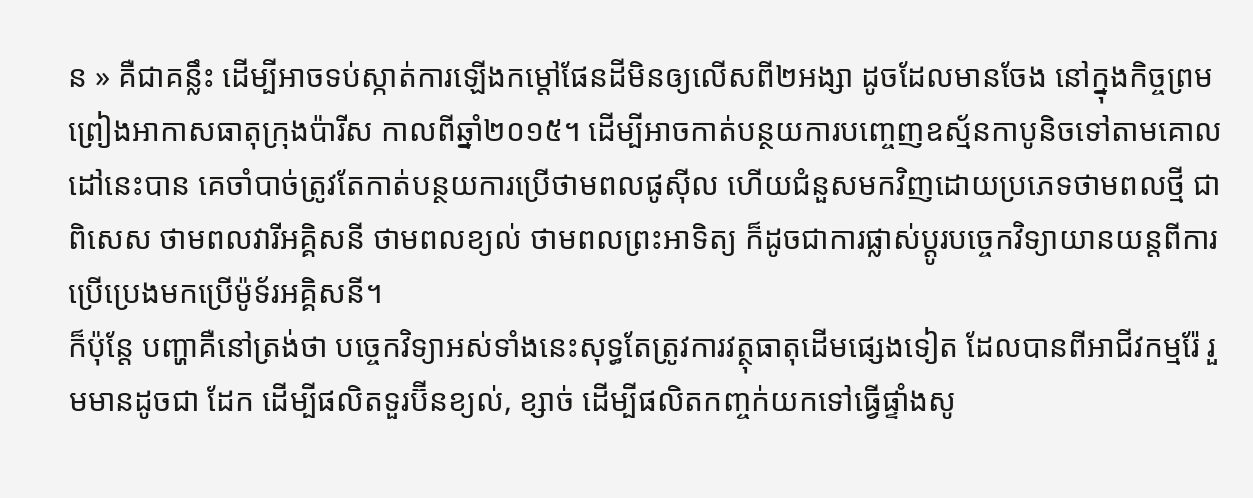ន » គឺជាគន្លឹះ ដើម្បីអាចទប់ស្កាត់ការឡើងកម្តៅផែនដីមិនឲ្យលើសពី២អង្សា ដូចដែលមានចែង នៅក្នុងកិច្ចព្រមព្រៀងអាកាសធាតុក្រុងប៉ារីស កាលពីឆ្នាំ២០១៥។ ដើម្បីអាចកាត់បន្ថយការបញ្ចេញឧស្ម័នកាបូនិចទៅតាមគោលដៅនេះបាន គេចាំបាច់ត្រូវតែកាត់បន្ថយការប្រើថាមពលផូស៊ីល ហើយជំនួសមកវិញដោយប្រភេទថាមពលថ្មី ជាពិសេស ថាមពលវារីអគ្គិសនី ថាមពលខ្យល់ ថាមពលព្រះអាទិត្យ ក៏ដូចជាការផ្លាស់ប្តូរបច្ចេកវិទ្យាយានយន្តពីការប្រើប្រេងមកប្រើម៉ូទ័រអគ្គិសនី។
ក៏ប៉ុន្តែ បញ្ហាគឺនៅត្រង់ថា បច្ចេកវិទ្យាអស់ទាំងនេះសុទ្ធតែត្រូវការវត្ថុធាតុដើមផ្សេងទៀត ដែលបានពីអាជីវកម្មរ៉ែ រួមមានដូចជា ដែក ដើម្បីផលិតទួរប៊ីនខ្យល់, ខ្សាច់ ដើម្បីផលិតកញ្ចក់យកទៅធ្វើផ្ទាំងសូ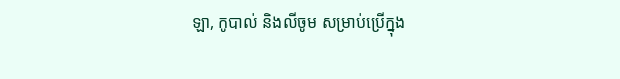ឡា, កូបាល់ និងលីចូម សម្រាប់ប្រើក្នុង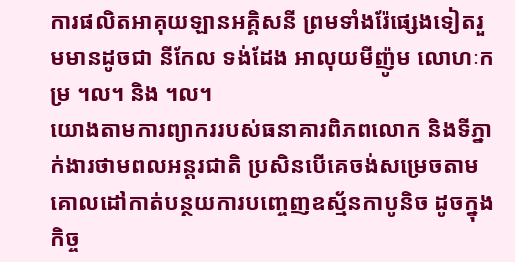ការផលិតអាគុយឡានអគ្គិសនី ព្រមទាំងរ៉ែផ្សេងទៀតរួមមានដូចជា នីកែល ទង់ដែង អាលុយមីញ៉ូម លោហៈកម្រ ។ល។ និង ។ល។
យោងតាមការព្យាកររបស់ធនាគារពិភពលោក និងទីភ្នាក់ងារថាមពលអន្តរជាតិ ប្រសិនបើគេចង់សម្រេចតាមគោលដៅកាត់បន្ថយការបញ្ចេញឧស្ម័នកាបូនិច ដូចក្នុងកិច្ច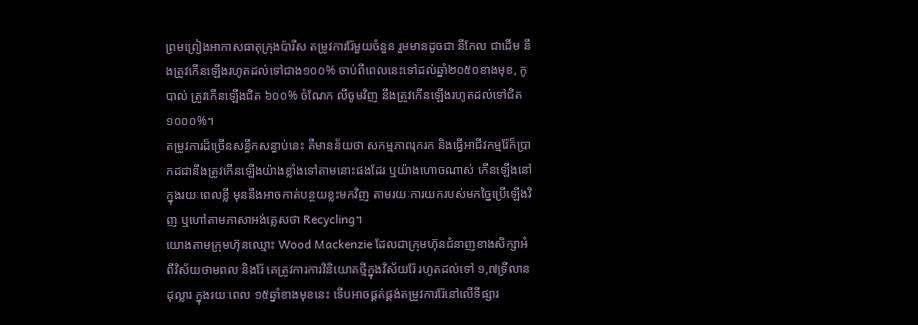ព្រមព្រៀងអាកាសធាតុក្រុងប៉ារីស តម្រូវការរ៉ែមួយចំនួន រួមមានដូចជា នីកែល ជាដើម នឹងត្រូវកើនឡើងរហូតដល់ទៅជាង១០០% ចាប់ពីពេលនេះទៅដល់ឆ្នាំ២០៥០ខាងមុខ, កូបាល់ ត្រូវកើនឡើងជិត ៦០០% ចំណែក លីចូមវិញ នឹងត្រូវកើនឡើងរហូតដល់ទៅជិត ១០០០%។
តម្រូវការដ៏ច្រើនសន្ធឹកសន្ធាប់នេះ គឺមានន័យថា សកម្មភាពរុករក និងធ្វើអាជីវកម្មរ៉ែក៏ប្រាកដជានឹងត្រូវកើនឡើងយ៉ាងខ្លាំងទៅតាមនោះផងដែរ ឬយ៉ាងហោចណាស់ កើនឡើងនៅក្នុងរយៈពេលខ្លី មុននឹងអាចកាត់បន្ថយខ្លះមកវិញ តាមរយៈការយករបស់មកច្នៃប្រើឡើងវិញ ឬហៅតាមភាសាអង់គ្លេសថា Recycling។
យោងតាមក្រុមហ៊ុនឈ្មោះ Wood Mackenzie ដែលជាក្រុមហ៊ុនជំនាញខាងសិក្សាអំពីវិស័យថាមពល និងរ៉ែ គេត្រូវការការវិនិយោគថ្មីក្នុងវិស័យរ៉ែ រហូតដល់ទៅ ១,៧ទ្រីលានដុល្លារ ក្នុងរយៈពេល ១៥ឆ្នាំខាងមុខនេះ ទើបអាចផ្គត់ផ្គង់តម្រូវការរ៉ែនៅលើទីផ្សារ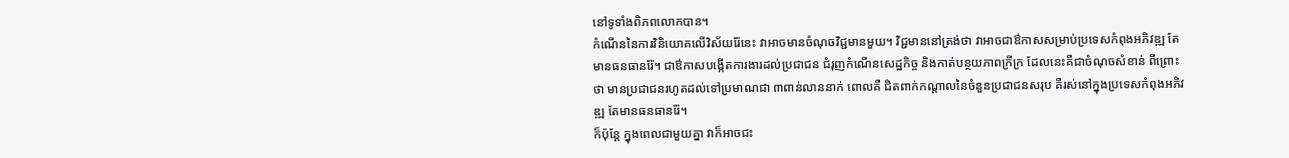នៅទូទាំងពិភពលោកបាន។
កំណើននៃការវិនិយោគលើវិស័យរ៉ែនេះ វាអាចមានចំណុចវិជ្ជមានមួយ។ វិជ្ជមាននៅត្រង់ថា វាអាចជាឳកាសសម្រាប់ប្រទេសកំពុងអភិវឌ្ឍ តែមានធនធានរ៉ែ។ ជាឳកាសបង្កើតការងារដល់ប្រជាជន ជំរុញកំណើនសេដ្ឋកិច្ច និងកាត់បន្ថយភាពក្រីក្រ ដែលនេះគឺជាចំណុចសំខាន់ ពីព្រោះថា មានប្រជាជនរហូតដល់ទៅប្រមាណជា ៣ពាន់លាននាក់ ពោលគឺ ជិតពាក់កណ្តាលនៃចំនួនប្រជាជនសរុប គឺរស់នៅក្នុងប្រទេសកំពុងអភិវឌ្ឍ តែមានធនធានរ៉ែ។
ក៏ប៉ុន្តែ ក្នុងពេលជាមួយគ្នា វាក៏អាចជះ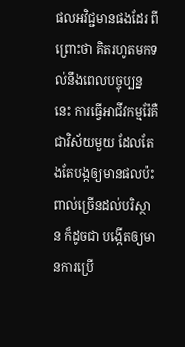ផលអវិជ្ជមានផងដែរ ពីព្រោះថា គិតរហូតមកទល់នឹងពេលបច្ចុប្បន្ននេះ ការធ្វើអាជីវកម្មរ៉ែគឺជាវិស័យមួយ ដែលតែងតែបង្កឲ្យមានផលប៉ះពាល់ច្រើនដល់បរិស្ថាន ក៏ដូចជា បង្កើតឲ្យមានការប្រើ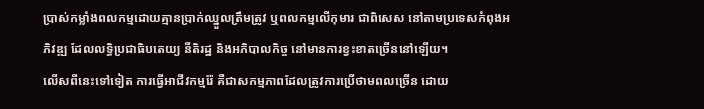ប្រាស់កម្លាំងពលកម្មដោយគ្មានប្រាក់ឈ្នួលត្រឹមត្រូវ ឬពលកម្មលើកុមារ ជាពិសេស នៅតាមប្រទេសកំពុងអភិវឌ្ឍ ដែលលទ្ធិប្រជាធិបតេយ្យ នីតិរដ្ឋ និងអភិបាលកិច្ច នៅមានការខ្វះខាតច្រើននៅឡើយ។
លើសពីនេះទៅទៀត ការធ្វើអាជីវកម្មរ៉ែ គឺជាសកម្មភាពដែលត្រូវការប្រើថាមពលច្រើន ដោយ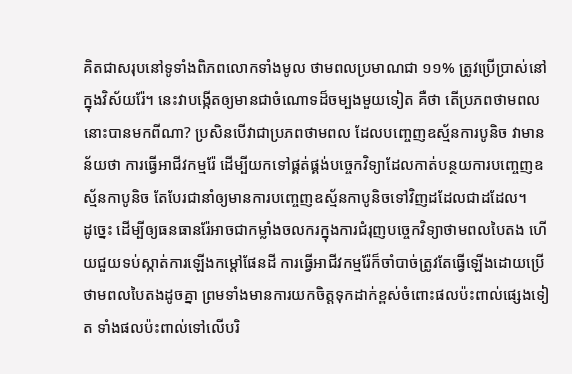គិតជាសរុបនៅទូទាំងពិភពលោកទាំងមូល ថាមពលប្រមាណជា ១១% ត្រូវប្រើប្រាស់នៅក្នុងវិស័យរ៉ែ។ នេះវាបង្កើតឲ្យមានជាចំណោទដ៏ចម្បងមួយទៀត គឺថា តើប្រភពថាមពលនោះបានមកពីណា? ប្រសិនបើវាជាប្រភពថាមពល ដែលបញ្ចេញឧស្ម័នការបូនិច វាមានន័យថា ការធ្វើអាជីវកម្មរ៉ែ ដើម្បីយកទៅផ្គត់ផ្គង់បច្ចេកវិទ្យាដែលកាត់បន្ថយការបញ្ចេញឧស្ម័នកាបូនិច តែបែរជានាំឲ្យមានការបញ្ចេញឧស្ម័នកាបូនិចទៅវិញដដែលជាដដែល។
ដូច្នេះ ដើម្បីឲ្យធនធានរ៉ែអាចជាកម្លាំងចលករក្នុងការជំរុញបច្ចេកវិទ្យាថាមពលបៃតង ហើយជួយទប់ស្កាត់ការឡើងកម្តៅផែនដី ការធ្វើអាជីវកម្មរ៉ែក៏ចាំបាច់ត្រូវតែធ្វើឡើងដោយប្រើថាមពលបៃតងដូចគ្នា ព្រមទាំងមានការយកចិត្តទុកដាក់ខ្ពស់ចំពោះផលប៉ះពាល់ផ្សេងទៀត ទាំងផលប៉ះពាល់ទៅលើបរិ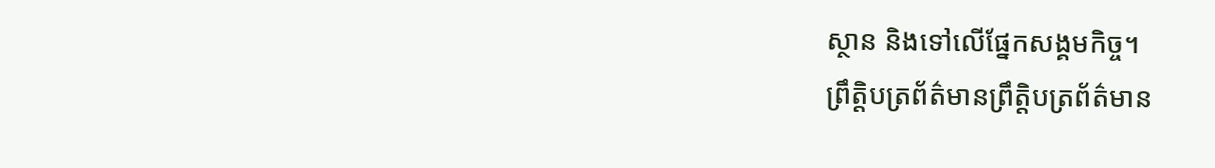ស្ថាន និងទៅលើផ្នែកសង្គមកិច្ច។
ព្រឹត្តិបត្រព័ត៌មានព្រឹត្តិបត្រព័ត៌មាន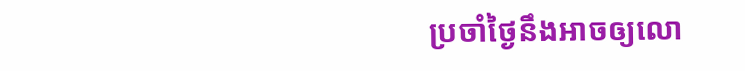ប្រចាំថ្ងៃនឹងអាចឲ្យលោ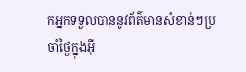កអ្នកទទួលបាននូវព័ត៌មានសំខាន់ៗប្រចាំថ្ងៃក្នុងអ៊ី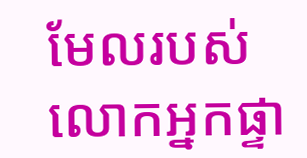មែលរបស់លោកអ្នកផ្ទា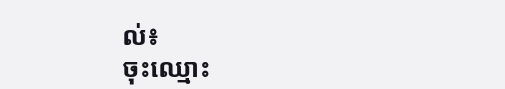ល់៖
ចុះឈ្មោះ